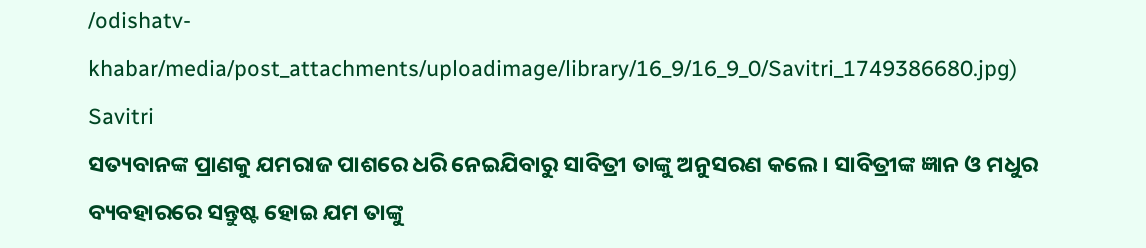/odishatv-khabar/media/post_attachments/uploadimage/library/16_9/16_9_0/Savitri_1749386680.jpg)
Savitri
ସତ୍ୟବାନଙ୍କ ପ୍ରାଣକୁ ଯମରାଜ ପାଶରେ ଧରି ନେଇଯିବାରୁ ସାବିତ୍ରୀ ତାଙ୍କୁ ଅନୁସରଣ କଲେ । ସାବିତ୍ରୀଙ୍କ ଜ୍ଞାନ ଓ ମଧୁର ବ୍ୟବହାରରେ ସନ୍ତୁଷ୍ଟ ହୋଇ ଯମ ତାଙ୍କୁ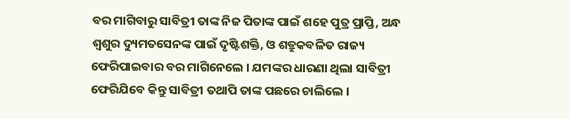ବର ମାଗିବାରୁ ସାବିତ୍ରୀ ତାଙ୍କ ନିଜ ପିତାଙ୍କ ପାଇଁ ଶହେ ପୁତ୍ର ପ୍ରାପ୍ତି, ଅନ୍ଧ ଶ୍ୱଶୁର ଦ୍ୟୁମତସେନଙ୍କ ପାଇଁ ଦୃଷ୍ଟିଶକ୍ତି, ଓ ଶତ୍ରୁକବଳିତ ରାଜ୍ୟ ଫେରିପାଇବାର ବର ମାଗିନେଲେ । ଯମଙ୍କର ଧାରଣା ଥିଲା ସାବିତ୍ରୀ ଫେରିଯିବେ କିନ୍ତୁ ସାବିତ୍ରୀ ତଥାପି ତାଙ୍କ ପଛରେ ଚାଲିଲେ ।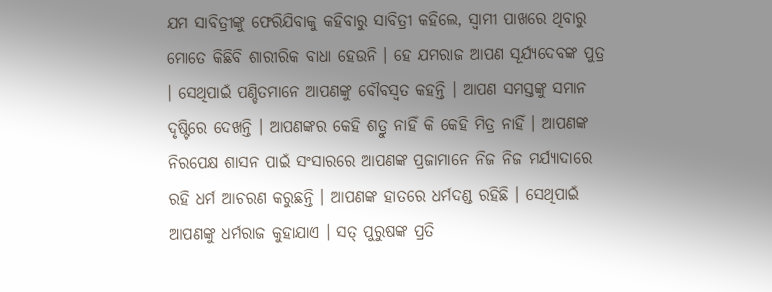ଯମ ସାବିତ୍ରୀଙ୍କୁ ଫେରିଯିବାକୁ କହିବାରୁ ସାବିତ୍ରୀ କହିଲେ, ସ୍ୱାମୀ ପାଖରେ ଥିବାରୁ ମୋତେ କିଛିବି ଶାରୀରିକ ବାଧା ହେଉନି । ହେ ଯମରାଜ ଆପଣ ସୂର୍ଯ୍ୟଦେବଙ୍କ ପୁତ୍ର । ସେଥିପାଇଁ ପଣ୍ଡିତମାନେ ଆପଣଙ୍କୁ ବୌବସ୍ୱତ କହନ୍ତି । ଆପଣ ସମସ୍ତଙ୍କୁ ସମାନ ଦୃଷ୍ଟିରେ ଦେଖନ୍ତି । ଆପଣଙ୍କର କେହି ଶତ୍ରୁ ନାହିଁ କି କେହି ମିତ୍ର ନାହିଁ । ଆପଣଙ୍କ ନିରପେକ୍ଷ ଶାସନ ପାଇଁ ସଂସାରରେ ଆପଣଙ୍କ ପ୍ରଜାମାନେ ନିଜ ନିଜ ମର୍ଯ୍ୟାଦାରେ ରହି ଧର୍ମ ଆଚରଣ କରୁଛନ୍ତି । ଆପଣଙ୍କ ହାତରେ ଧର୍ମଦଣ୍ଡ ରହିଛି । ସେଥିପାଇଁ ଆପଣଙ୍କୁ ଧର୍ମରାଜ କୁହାଯାଏ । ସତ୍ ପୁରୁଷଙ୍କ ପ୍ରତି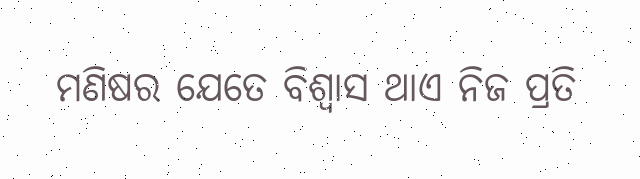ମଣିଷର ଯେତେ ବିଶ୍ୱାସ ଥାଏ ନିଜ ପ୍ରତି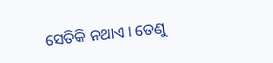ସେତିକି ନଥାଏ । ତେଣୁ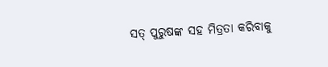ସତ୍ ପୁରୁଷଙ୍କ ସହ ମିତ୍ରତା କରିବାକୁ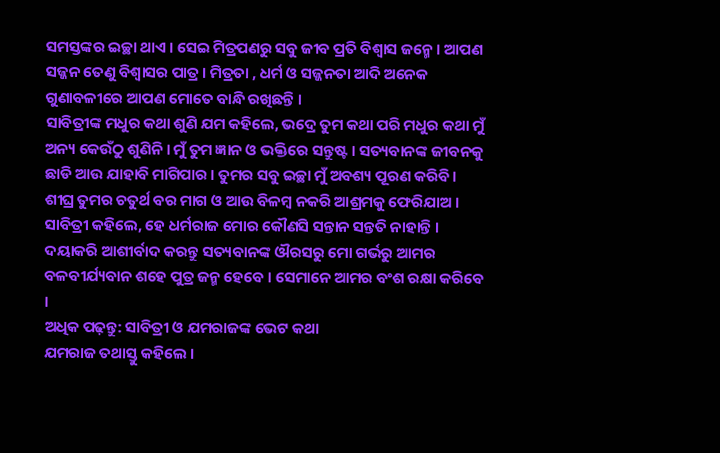ସମସ୍ତଙ୍କର ଇଚ୍ଛା ଥାଏ । ସେଇ ମିତ୍ରପଣରୁ ସବୁ ଜୀବ ପ୍ରତି ବିଶ୍ୱାସ ଜନ୍ମେ । ଆପଣ ସଜ୍ଜନ ତେଣୁ ବିଶ୍ୱାସର ପାତ୍ର । ମିତ୍ରତା , ଧର୍ମ ଓ ସଜ୍ଜନତା ଆଦି ଅନେକ ଗୁଣାବଳୀରେ ଆପଣ ମୋତେ ବାନ୍ଧି ରଖିଛନ୍ତି ।
ସାବିତ୍ରୀଙ୍କ ମଧୁର କଥା ଶୁଣି ଯମ କହିଲେ, ଭଦ୍ରେ ତୁମ କଥା ପରି ମଧୁର କଥା ମୁଁ ଅନ୍ୟ କେଉଁଠୁ ଶୁଣିନି । ମୁଁ ତୁମ ଜ୍ଞାନ ଓ ଭକ୍ତିରେ ସନ୍ତୁଷ୍ଟ । ସତ୍ୟବାନଙ୍କ ଜୀବନକୁ ଛାଡି ଆଉ ଯାହାବି ମାଗିପାର । ତୁମର ସବୁ ଇଚ୍ଛା ମୁଁ ଅବଶ୍ୟ ପୂରଣ କରିବି । ଶୀଘ୍ର ତୁମର ଚତୁର୍ଥ ବର ମାଗ ଓ ଆଉ ବିଳମ୍ବ ନକରି ଆଶ୍ରମକୁ ଫେରିଯାଅ ।
ସାବିତ୍ରୀ କହିଲେ, ହେ ଧର୍ମରାଜ ମୋର କୌଣସି ସନ୍ତାନ ସନ୍ତତି ନାହାନ୍ତି । ଦୟାକରି ଆଶୀର୍ବାଦ କରନ୍ତୁ ସତ୍ୟବାନଙ୍କ ଔରସରୁ ମୋ ଗର୍ଭରୁ ଆମର ବଳବୀର୍ଯ୍ୟବାନ ଶହେ ପୁତ୍ର ଜନ୍ମ ହେବେ । ସେମାନେ ଆମର ବଂଶ ରକ୍ଷା କରିବେ ।
ଅଧିକ ପଢ଼ନ୍ତୁ: ସାବିତ୍ରୀ ଓ ଯମରାଜଙ୍କ ଭେଟ କଥା
ଯମରାଜ ତଥାସ୍ତୁ କହିଲେ ।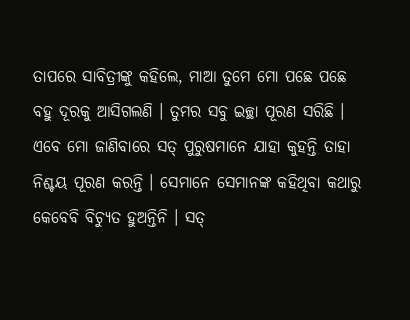ତାପରେ ସାବିତ୍ରୀଙ୍କୁ କହିଲେ, ମାଆ ତୁମେ ମୋ ପଛେ ପଛେ ବହୁ ଦୂରକୁ ଆସିଗଲଣି । ତୁମର ସବୁ ଇଚ୍ଛା ପୂରଣ ସରିଛି । ଏବେ ମୋ ଜାଣିବାରେ ସତ୍ ପୁରୁଷମାନେ ଯାହା କୁହନ୍ତି ତାହା ନିଶ୍ଚୟ ପୂରଣ କରନ୍ତି । ସେମାନେ ସେମାନଙ୍କ କହିଥିବା କଥାରୁ କେବେବି ବିଚ୍ୟୁତ ହୁଅନ୍ତିନି । ସତ୍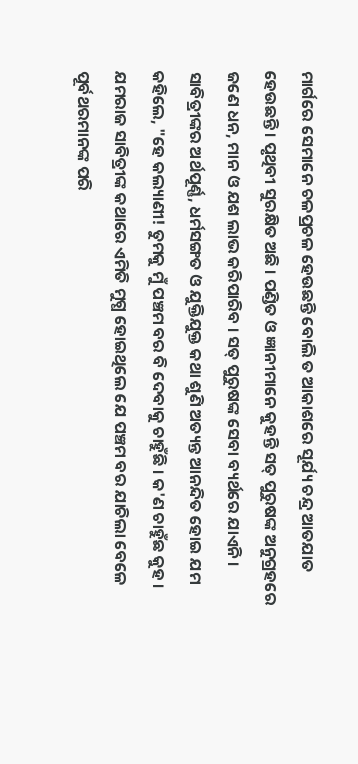ମାର୍ଗରେ ସେମାନେ ଚଳପ୍ରଚଳ ହେଉଛନ୍ତି ବୋଲି ତ ଆକାଶରେ ସୂର୍ଯ୍ୟ ଚନ୍ଦ୍ର ଆତଯାତ ହେଉଛନ୍ତି । ପୃଥିବୀ ସୁରକ୍ଷିତ ଅଛି । ପଣ୍ଡିତ ଓ ଜ୍ଞାନୀମାନେ କୁହନ୍ତି ସତ୍ ପୁରୁଷଙ୍କ ଅନୁଗ୍ରହରେ ଜଣେ ଧନ, ମାନ ଓ ଯଶ ଲାଭ କରିପାରିବ । ସତ୍ ପୁରୁଷଙ୍କ ସେବା ବ୍ୟର୍ଥରେ ଯାଏନି ।
ସାବିତ୍ରୀଙ୍କର ଅର୍ଥପୂର୍ଣ୍ଣ, ଧର୍ମସଙ୍ଗତ ଓ ଯୁକ୍ତିଯୁକ୍ତ କଥା ଶୁଣି ଅତ୍ୟନ୍ତ ଆନନ୍ଦିତ ହୋଇ ଯମ କହିଲେ, "ହେ କଲ୍ୟାଣୀ! ତୁମକୁ ମୁଁ ପଞ୍ଚମ ବର ବି ଦେବାକୁ ଚାହୁଁଛି । କ'ଣ ଚାହୁଁଛ କୁହ । ଯମରାଜ ସାବିତ୍ରୀଙ୍କ କଥାରେ ଏମିତି ମୁଗ୍ଧ ହୋଇଥିଲେ ଯେ ପଞ୍ଚମ ବର ଯାଚିଲା ବେଳେ ପୂର୍ବଥରମାନଙ୍କ ପରି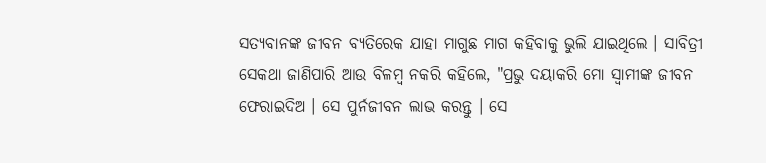ସତ୍ୟବାନଙ୍କ ଜୀବନ ବ୍ୟତିରେକ ଯାହା ମାଗୁଛ ମାଗ କହିବାକୁ ଭୁଲି ଯାଇଥିଲେ । ସାବିତ୍ରୀ ସେକଥା ଜାଣିପାରି ଆଉ ବିଳମ୍ବ ନକରି କହିଲେ, "ପ୍ରଭୁ ଦୟାକରି ମୋ ସ୍ୱାମୀଙ୍କ ଜୀବନ ଫେରାଇଦିଅ । ସେ ପୁର୍ନଜୀବନ ଲାଭ କରନ୍ତୁ । ସେ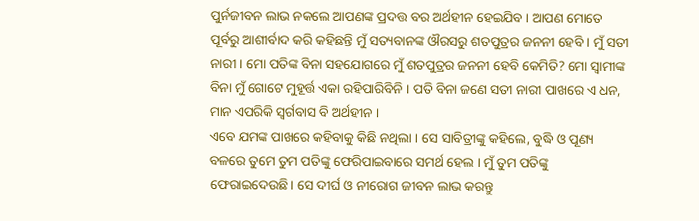ପୁର୍ନଜୀବନ ଲାଭ ନକଲେ ଆପଣଙ୍କ ପ୍ରଦତ୍ତ ବର ଅର୍ଥହୀନ ହେଇଯିବ । ଆପଣ ମୋତେ ପୂର୍ବରୁ ଆଶୀର୍ବାଦ କରି କହିଛନ୍ତି ମୁଁ ସତ୍ୟବାନଙ୍କ ଔରସରୁ ଶତପୁତ୍ରର ଜନନୀ ହେବି । ମୁଁ ସତୀ ନାରୀ । ମୋ ପତିଙ୍କ ବିନା ସହଯୋଗରେ ମୁଁ ଶତପୁତ୍ରର ଜନନୀ ହେବି କେମିତି? ମୋ ସ୍ୱାମୀଙ୍କ ବିନା ମୁଁ ଗୋଟେ ମୁହୂର୍ତ୍ତ ଏକା ରହିପାରିବିନି । ପତି ବିନା ଜଣେ ସତୀ ନାରୀ ପାଖରେ ଏ ଧନ, ମାନ ଏପରିକି ସ୍ୱର୍ଗବାସ ବି ଅର୍ଥହୀନ ।
ଏବେ ଯମଙ୍କ ପାଖରେ କହିବାକୁ କିଛି ନଥିଲା । ସେ ସାବିତ୍ରୀଙ୍କୁ କହିଲେ, ବୁଦ୍ଧି ଓ ପୂଣ୍ୟ ବଳରେ ତୁମେ ତୁମ ପତିଙ୍କୁ ଫେରିପାଇବାରେ ସମର୍ଥ ହେଲ । ମୁଁ ତୁମ ପତିଙ୍କୁ ଫେରାଇଦେଉଛି। ସେ ଦୀର୍ଘ ଓ ନୀରୋଗ ଜୀବନ ଲାଭ କରନ୍ତୁ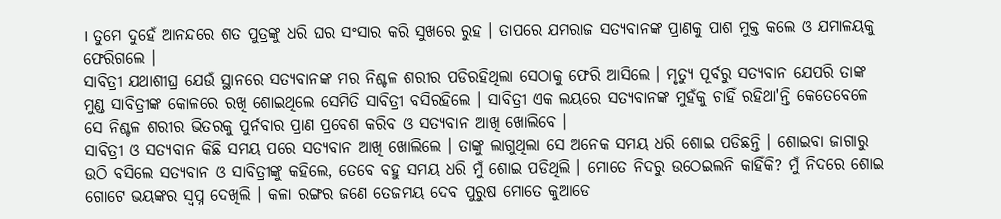। ତୁମେ ଦୁହେଁ ଆନନ୍ଦରେ ଶତ ପୁତ୍ରଙ୍କୁ ଧରି ଘର ସଂସାର କରି ସୁଖରେ ରୁହ । ତାପରେ ଯମରାଜ ସତ୍ୟବାନଙ୍କ ପ୍ରାଣକୁ ପାଶ ମୁକ୍ତ କଲେ ଓ ଯମାଳୟକୁ ଫେରିଗଲେ ।
ସାବିତ୍ରୀ ଯଥାଶୀଘ୍ର ଯେଉଁ ସ୍ଥାନରେ ସତ୍ୟବାନଙ୍କ ମର ନିଶ୍ଚଳ ଶରୀର ପଡିରହିଥିଲା ସେଠାକୁ ଫେରି ଆସିଲେ । ମୃତ୍ୟୁ ପୂର୍ବରୁ ସତ୍ୟବାନ ଯେପରି ତାଙ୍କ ମୁଣ୍ଡ ସାବିତ୍ରୀଙ୍କ କୋଳରେ ରଖି ଶୋଇଥିଲେ ସେମିତି ସାବିତ୍ରୀ ବସିରହିଲେ । ସାବିତ୍ରୀ ଏକ ଲୟରେ ସତ୍ୟବାନଙ୍କ ମୁହଁକୁ ଚାହିଁ ରହିଥା'ନ୍ତି କେତେବେଳେ ସେ ନିଶ୍ଚଳ ଶରୀର ଭିତରକୁ ପୁର୍ନବାର ପ୍ରାଣ ପ୍ରବେଶ କରିବ ଓ ସତ୍ୟବାନ ଆଖି ଖୋଲିବେ ।
ସାବିତ୍ରୀ ଓ ସତ୍ୟବାନ କିଛି ସମୟ ପରେ ସତ୍ୟବାନ ଆଖି ଖୋଲିଲେ । ତାଙ୍କୁ ଲାଗୁଥିଲା ସେ ଅନେକ ସମୟ ଧରି ଶୋଇ ପଡିଛନ୍ତି । ଶୋଇବା ଜାଗାରୁ ଉଠି ବସିଲେ ସତ୍ୟବାନ ଓ ସାବିତ୍ରୀଙ୍କୁ କହିଲେ, ତେବେ ବହୁ ସମୟ ଧରି ମୁଁ ଶୋଇ ପଡିଥିଲି । ମୋତେ ନିଦରୁ ଉଠେଇଲନି କାହିଁକି? ମୁଁ ନିଦରେ ଶୋଇ ଗୋଟେ ଭୟଙ୍କର ସ୍ୱପ୍ନ ଦେଖିଲି । କଳା ରଙ୍ଗର ଜଣେ ତେଜମୟ ଦେବ ପୁରୁଷ ମୋତେ କୁଆଡେ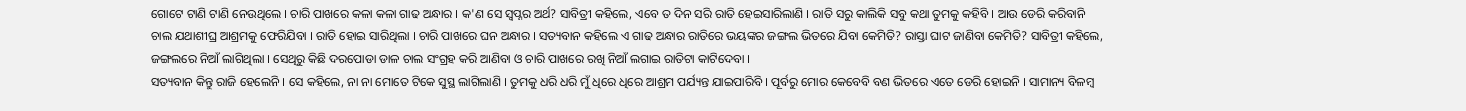ଗୋଟେ ଟାଣି ଟାଣି ନେଉଥିଲେ । ଚାରି ପାଖରେ କଳା କଳା ଗାଢ ଅନ୍ଧାର । କ'ଣ ସେ ସ୍ୱପ୍ନର ଅର୍ଥ? ସାବିତ୍ରୀ କହିଲେ, ଏବେ ତ ଦିନ ସରି ରାତି ହେଇସାରିଲାଣି । ରାତି ସରୁ କାଲିକି ସବୁ କଥା ତୁମକୁ କହିବି । ଆଉ ଡେରି କରିବାନି ଚାଲ ଯଥାଶୀଘ୍ର ଆଶ୍ରମକୁ ଫେରିଯିବା । ରାତି ହୋଇ ସାରିଥିଲା । ଚାରି ପାଖରେ ଘନ ଅନ୍ଧାର । ସତ୍ୟବାନ କହିଲେ ଏ ଗାଢ ଅନ୍ଧାର ରାତିରେ ଭୟଙ୍କର ଜଙ୍ଗଲ ଭିତରେ ଯିବା କେମିତି? ରାସ୍ତା ଘାଟ ଜାଣିବା କେମିତି? ସାବିତ୍ରୀ କହିଲେ, ଜଙ୍ଗଲରେ ନିଆଁ ଲାଗିଥିଲା । ସେଥିରୁ କିଛି ଦରପୋଡା ଡାଳ ଚାଲ ସଂଗ୍ରହ କରି ଆଣିବା ଓ ଚାରି ପାଖରେ ରଖି ନିଆଁ ଲଗାଇ ରାତିଟା କାଟିଦେବା ।
ସତ୍ୟବାନ କିନ୍ତୁ ରାଜି ହେଲେନି । ସେ କହିଲେ, ନା ନା ମୋତେ ଟିକେ ସୁସ୍ଥ ଲାଗିଲାଣି । ତୁମକୁ ଧରି ଧରି ମୁଁ ଧିରେ ଧିରେ ଆଶ୍ରମ ପର୍ଯ୍ୟନ୍ତ ଯାଇପାରିବି । ପୂର୍ବରୁ ମୋର କେବେବି ବଣ ଭିତରେ ଏତେ ଡେରି ହୋଇନି । ସାମାନ୍ୟ ବିଳମ୍ବ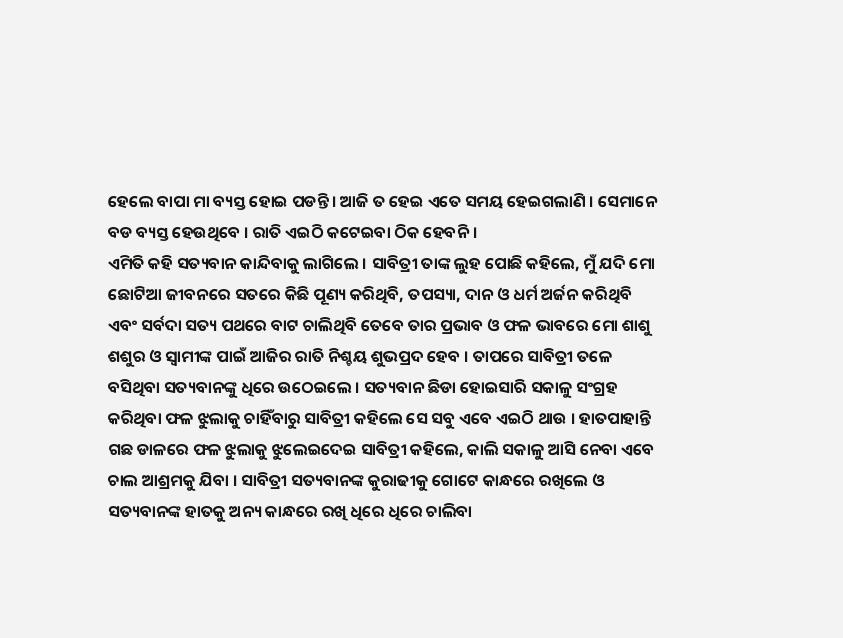ହେଲେ ବାପା ମା ବ୍ୟସ୍ତ ହୋଇ ପଡନ୍ତି । ଆଜି ତ ହେଇ ଏତେ ସମୟ ହେଇଗଲାଣି । ସେମାନେ ବଡ ବ୍ୟସ୍ତ ହେଉଥିବେ । ରାତି ଏଇଠି କଟେଇବା ଠିକ ହେବନି ।
ଏମିତି କହି ସତ୍ୟବାନ କାନ୍ଦିବାକୁ ଲାଗିଲେ । ସାବିତ୍ରୀ ତାଙ୍କ ଲୁହ ପୋଛି କହିଲେ, ମୁଁ ଯଦି ମୋ ଛୋଟିଆ ଜୀବନରେ ସତରେ କିଛି ପୂଣ୍ୟ କରିଥିବି, ତପସ୍ୟା, ଦାନ ଓ ଧର୍ମ ଅର୍ଜନ କରିଥିବି ଏବଂ ସର୍ବଦା ସତ୍ୟ ପଥରେ ବାଟ ଚାଲିଥିବି ତେବେ ତାର ପ୍ରଭାବ ଓ ଫଳ ଭାବରେ ମୋ ଶାଶୁ ଶଶୁର ଓ ସ୍ୱାମୀଙ୍କ ପାଇଁ ଆଜିର ରାତି ନିଶ୍ଚୟ ଶୁଭପ୍ରଦ ହେବ । ତାପରେ ସାବିତ୍ରୀ ତଳେ ବସିଥିବା ସତ୍ୟବାନଙ୍କୁ ଧିରେ ଉଠେଇଲେ । ସତ୍ୟବାନ ଛିଡା ହୋଇସାରି ସକାଳୁ ସଂଗ୍ରହ କରିଥିବା ଫଳ ଝୁଲାକୁ ଚାହିଁବାରୁ ସାବିତ୍ରୀ କହିଲେ ସେ ସବୁ ଏବେ ଏଇଠି ଥାଉ । ହାତପାହାନ୍ତି ଗଛ ଡାଳରେ ଫଳ ଝୁଲାକୁ ଝୁଲେଇଦେଇ ସାବିତ୍ରୀ କହିଲେ, କାଲି ସକାଳୁ ଆସି ନେବା ଏବେ ଚାଲ ଆଶ୍ରମକୁ ଯିବା । ସାବିତ୍ରୀ ସତ୍ୟବାନଙ୍କ କୁରାଢୀକୁ ଗୋଟେ କାନ୍ଧରେ ରଖିଲେ ଓ ସତ୍ୟବାନଙ୍କ ହାତକୁ ଅନ୍ୟ କାନ୍ଧରେ ରଖି ଧିରେ ଧିରେ ଚାଲିବା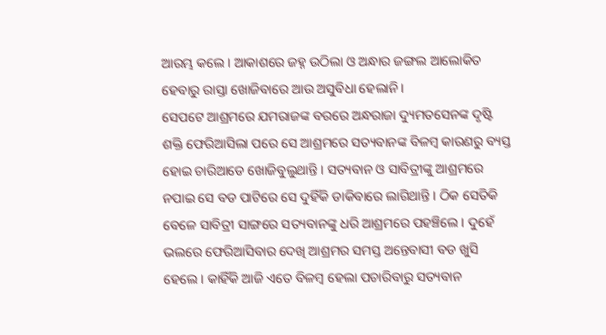ଆରମ୍ଭ କଲେ । ଆକାଶରେ ଜହ୍ନ ଉଠିଲା ଓ ଅନ୍ଧାର ଜଙ୍ଗଲ ଆଲୋକିତ ହେବାରୁ ରାସ୍ତା ଖୋଜିବାରେ ଆଉ ଅସୁବିଧା ହେଲାନି।
ସେପଟେ ଆଶ୍ରମରେ ଯମରାଜଙ୍କ ବରରେ ଅନ୍ଧରାଜା ଦ୍ୟୁମତସେନଙ୍କ ଦୃଷ୍ଟି ଶକ୍ତି ଫେରିଆସିଲା ପରେ ସେ ଆଶ୍ରମରେ ସତ୍ୟବାନଙ୍କ ବିଳମ୍ବ କାରଣରୁ ବ୍ୟସ୍ତ ହୋଇ ଚାରିଆଡେ ଖୋଜିବୁଲୁଥାନ୍ତି । ସତ୍ୟବାନ ଓ ସାବିତ୍ରୀଙ୍କୁ ଆଶ୍ରମରେ ନପାଇ ସେ ବଡ ପାଟିରେ ସେ ଦୁହିଁକି ଡାକିବାରେ ଲାଗିଥାନ୍ତି । ଠିକ ସେତିକି ବେଳେ ସାବିତ୍ରୀ ସାଙ୍ଗରେ ସତ୍ୟବାନଙ୍କୁ ଧରି ଆଶ୍ରମରେ ପହଞ୍ଚିଲେ । ଦୁହେଁ ଭଲରେ ଫେରିଆସିବାର ଦେଖି ଆଶ୍ରମର ସମସ୍ତ ଅନ୍ତେବାସୀ ବଡ ଖୁସି ହେଲେ । କାହିଁକି ଆଜି ଏତେ ବିଳମ୍ବ ହେଲା ପଚାରିବାରୁ ସତ୍ୟବାନ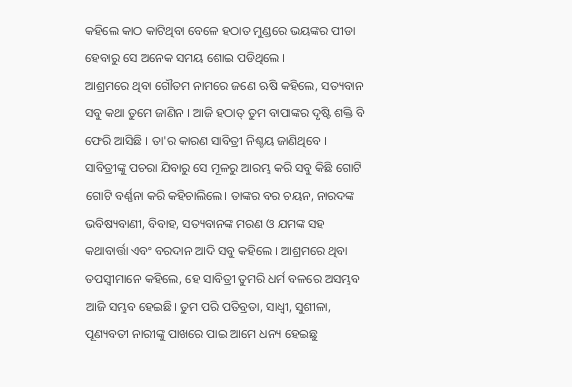କହିଲେ କାଠ କାଟିଥିବା ବେଳେ ହଠାତ ମୁଣ୍ଡରେ ଭୟଙ୍କର ପୀଡା ହେବାରୁ ସେ ଅନେକ ସମୟ ଶୋଇ ପଡିଥିଲେ ।
ଆଶ୍ରମରେ ଥିବା ଗୌତମ ନାମରେ ଜଣେ ଋଷି କହିଲେ, ସତ୍ୟବାନ ସବୁ କଥା ତୁମେ ଜାଣିନ । ଆଜି ହଠାତ୍ ତୁମ ବାପାଙ୍କର ଦୃଷ୍ଟି ଶକ୍ତି ବି ଫେରି ଆସିଛି । ତା'ର କାରଣ ସାବିତ୍ରୀ ନିଶ୍ଚୟ ଜାଣିଥିବେ । ସାବିତ୍ରୀଙ୍କୁ ପଚରା ଯିବାରୁ ସେ ମୂଳରୁ ଆରମ୍ଭ କରି ସବୁ କିଛି ଗୋଟି ଗୋଟି ବର୍ଣ୍ଣନା କରି କହିଚାଲିଲେ। ତାଙ୍କର ବର ଚୟନ, ନାରଦଙ୍କ ଭବିଷ୍ୟବାଣୀ, ବିବାହ, ସତ୍ୟବାନଙ୍କ ମରଣ ଓ ଯମଙ୍କ ସହ କଥାବାର୍ତ୍ତା ଏବଂ ବରଦାନ ଆଦି ସବୁ କହିଲେ । ଆଶ୍ରମରେ ଥିବା ତପସ୍ୱୀମାନେ କହିଲେ, ହେ ସାବିତ୍ରୀ ତୁମରି ଧର୍ମ ବଳରେ ଅସମ୍ଭବ ଆଜି ସମ୍ଭବ ହେଇଛି। ତୁମ ପରି ପତିବ୍ରତା, ସାଧ୍ୱୀ, ସୁଶୀଳା, ପୂଣ୍ୟବତୀ ନାରୀଙ୍କୁ ପାଖରେ ପାଇ ଆମେ ଧନ୍ୟ ହେଇଛୁ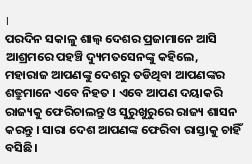।
ପରଦିନ ସକାଳୁ ଶାଲ୍ୱ ଦେଶର ପ୍ରଜାମାନେ ଆସି ଆଶ୍ରମରେ ପହଞ୍ଚି ଦ୍ୟୁମତସେନଙ୍କୁ କହିଲେ, ମହାରାଜ ଆପଣଙ୍କୁ ଦେଶରୁ ତଡିଥିବା ଆପଣଙ୍କର ଶତ୍ରୁମାନେ ଏବେ ନିହତ । ଏବେ ଆପଣ ଦୟାକରି ରାଜ୍ୟକୁ ଫେରିଚାଲନ୍ତୁ ଓ ସୁରୁଖୁରୁରେ ରାଜ୍ୟ ଶାସନ କରନ୍ତୁ । ସାରା ଦେଶ ଆପଣଙ୍କ ଫେରିବା ରାସ୍ତାକୁ ଚାହିଁ ବସିଛି।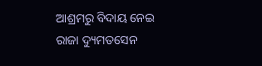ଆଶ୍ରମରୁ ବିଦାୟ ନେଇ ରାଜା ଦ୍ୟୁମତସେନ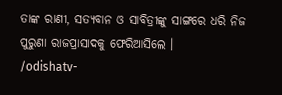ତାଙ୍କ ରାଣୀ, ସତ୍ୟବାନ ଓ ସାବିତ୍ରୀଙ୍କୁ ସାଙ୍ଗରେ ଧରି ନିଜ ପୁରୁଣା ରାଜପ୍ରାସାଦକୁ ଫେରିଆସିଲେ ।
/odishatv-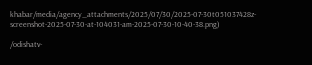khabar/media/agency_attachments/2025/07/30/2025-07-30t051037428z-screenshot-2025-07-30-at-104031-am-2025-07-30-10-40-38.png)

/odishatv-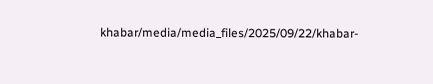khabar/media/media_files/2025/09/22/khabar-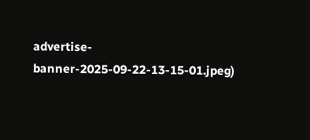advertise-banner-2025-09-22-13-15-01.jpeg)